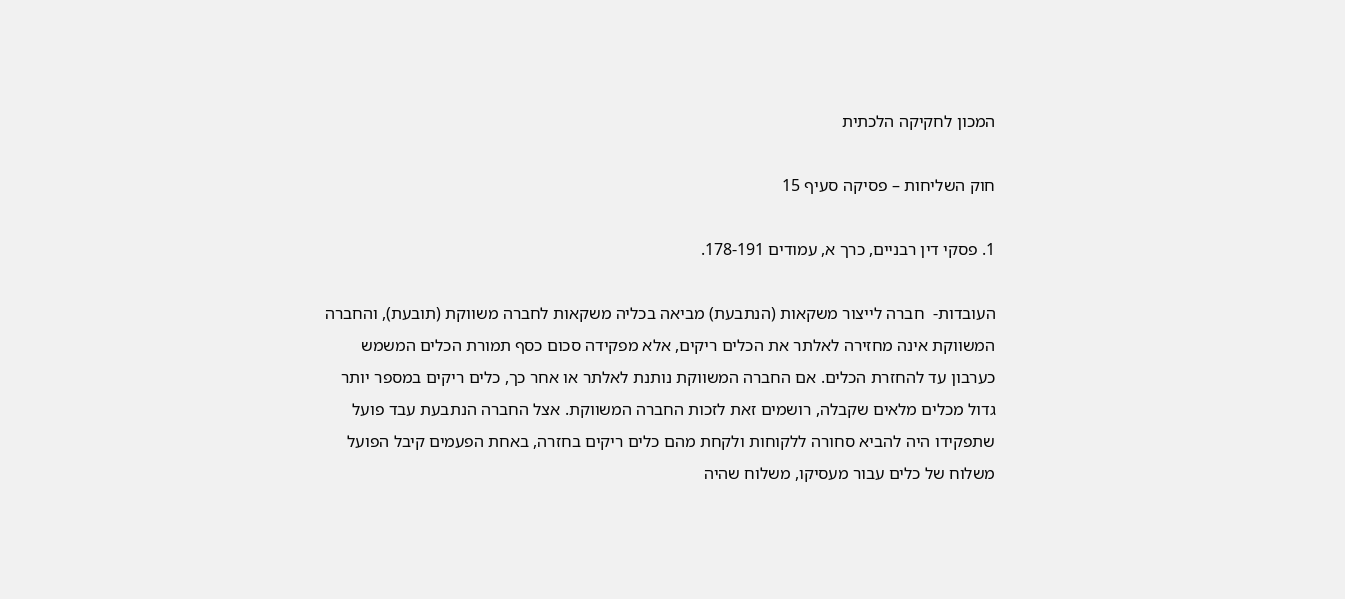המכון לחקיקה הלכתית

חוק השליחות – פסיקה סעיף 15

1. פסקי דין רבניים, כרך א, עמודים 178-191.

העובדות-  חברה לייצור משקאות (הנתבעת) מביאה בכליה משקאות לחברה משווקת (תובעת), והחברה המשווקת אינה מחזירה לאלתר את הכלים ריקים, אלא מפקידה סכום כסף תמורת הכלים המשמש כערבון עד להחזרת הכלים. אם החברה המשווקת נותנת לאלתר או אחר כך, כלים ריקים במספר יותר גדול מכלים מלאים שקבלה, רושמים זאת לזכות החברה המשווקת. אצל החברה הנתבעת עבד פועל שתפקידו היה להביא סחורה ללקוחות ולקחת מהם כלים ריקים בחזרה, באחת הפעמים קיבל הפועל משלוח של כלים עבור מעסיקו, משלוח שהיה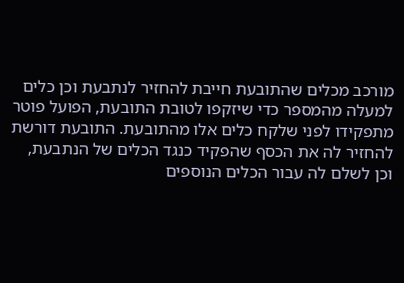מורכב מכלים שהתובעת חייבת להחזיר לנתבעת וכן כלים למעלה מהמספר כדי שיזקפו לטובת התובעת, הפועל פוטר מתפקידו לפני שלקח כלים אלו מהתובעת. התובעת דורשת להחזיר לה את הכסף שהפקיד כנגד הכלים של הנתבעת, וכן לשלם לה עבור הכלים הנוספים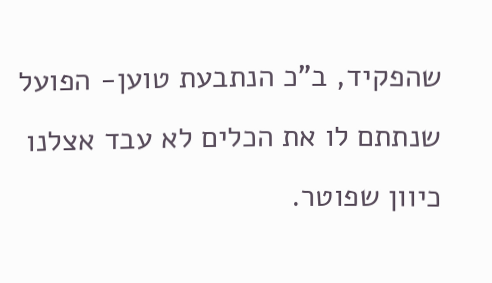שהפקיד, ב"כ הנתבעת טוען- הפועל שנתתם לו את הכלים לא עבד אצלנו כיוון שפוטר.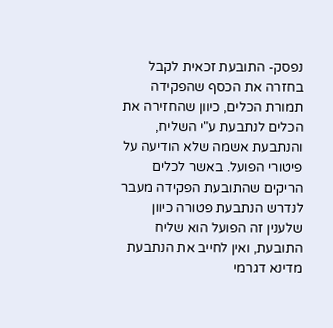נפסק- התובעת זכאית לקבל בחזרה את הכסף שהפקידה תמורת הכלים, כיוון שהחזירה את הכלים לנתבעת ע"י השליח, והנתבעת אשמה שלא הודיעה על פיטורי הפועל. באשר לכלים הריקים שהתובעת הפקידה מעבר לנדרש הנתבעת פטורה כיוון שלענין זה הפועל הוא שליח התובעת, ואין לחייב את הנתבעת מדינא דגרמי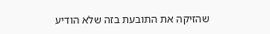שהזיקה את התובעת בזה שלא הודיע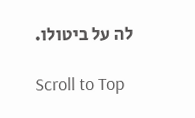לה על ביטולו.

Scroll to Top